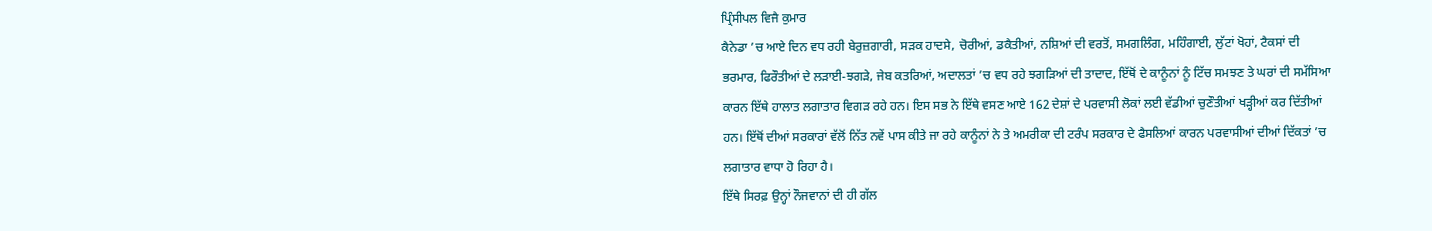ਪ੍ਰਿੰਸੀਪਲ ਵਿਜੈ ਕੁਮਾਰ
ਕੈਨੇਡਾ ’ਚ ਆਏ ਦਿਨ ਵਧ ਰਹੀ ਬੇਰੁਜ਼ਗਾਰੀ, ਸੜਕ ਹਾਦਸੇ, ਚੋਰੀਆਂ, ਡਕੈਤੀਆਂ, ਨਸ਼ਿਆਂ ਦੀ ਵਰਤੋਂ, ਸਮਗਲਿੰਗ, ਮਹਿੰਗਾਈ, ਲੁੱਟਾਂ ਖੋਹਾਂ, ਟੈਕਸਾਂ ਦੀ ਭਰਮਾਰ, ਫਿਰੌਤੀਆਂ ਦੇ ਲੜਾਈ-ਝਗੜੇ, ਜੇਬ ਕਤਰਿਆਂ, ਅਦਾਲਤਾਂ ’ਚ ਵਧ ਰਹੇ ਝਗੜਿਆਂ ਦੀ ਤਾਦਾਦ, ਇੱਥੋਂ ਦੇ ਕਾਨੂੰਨਾਂ ਨੂੰ ਟਿੱਚ ਸਮਝਣ ਤੇ ਘਰਾਂ ਦੀ ਸਮੱਸਿਆ ਕਾਰਨ ਇੱਥੇ ਹਾਲਾਤ ਲਗਾਤਾਰ ਵਿਗੜ ਰਹੇ ਹਨ। ਇਸ ਸਭ ਨੇ ਇੱਥੇ ਵਸਣ ਆਏ 162 ਦੇਸ਼ਾਂ ਦੇ ਪਰਵਾਸੀ ਲੋਕਾਂ ਲਈ ਵੱਡੀਆਂ ਚੁਣੌਤੀਆਂ ਖੜ੍ਹੀਆਂ ਕਰ ਦਿੱਤੀਆਂ ਹਨ। ਇੱਥੋਂ ਦੀਆਂ ਸਰਕਾਰਾਂ ਵੱਲੋਂ ਨਿੱਤ ਨਵੇਂ ਪਾਸ ਕੀਤੇ ਜਾ ਰਹੇ ਕਾਨੂੰਨਾਂ ਨੇ ਤੇ ਅਮਰੀਕਾ ਦੀ ਟਰੰਪ ਸਰਕਾਰ ਦੇ ਫੈਸਲਿਆਂ ਕਾਰਨ ਪਰਵਾਸੀਆਂ ਦੀਆਂ ਦਿੱਕਤਾਂ ’ਚ ਲਗਾਤਾਰ ਵਾਧਾ ਹੋ ਰਿਹਾ ਹੈ।
ਇੱਥੇ ਸਿਰਫ਼ ਉਨ੍ਹਾਂ ਨੌਜਵਾਨਾਂ ਦੀ ਹੀ ਗੱਲ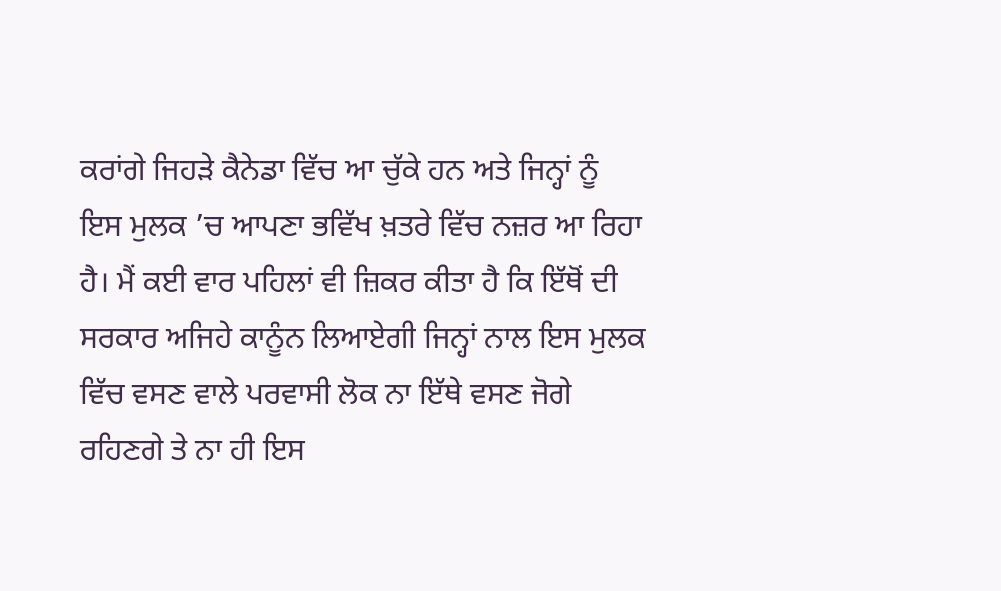ਕਰਾਂਗੇ ਜਿਹੜੇ ਕੈਨੇਡਾ ਵਿੱਚ ਆ ਚੁੱਕੇ ਹਨ ਅਤੇ ਜਿਨ੍ਹਾਂ ਨੂੰ ਇਸ ਮੁਲਕ ’ਚ ਆਪਣਾ ਭਵਿੱਖ ਖ਼ਤਰੇ ਵਿੱਚ ਨਜ਼ਰ ਆ ਰਿਹਾ ਹੈ। ਮੈਂ ਕਈ ਵਾਰ ਪਹਿਲਾਂ ਵੀ ਜ਼ਿਕਰ ਕੀਤਾ ਹੈ ਕਿ ਇੱਥੋਂ ਦੀ ਸਰਕਾਰ ਅਜਿਹੇ ਕਾਨੂੰਨ ਲਿਆਏਗੀ ਜਿਨ੍ਹਾਂ ਨਾਲ ਇਸ ਮੁਲਕ ਵਿੱਚ ਵਸਣ ਵਾਲੇ ਪਰਵਾਸੀ ਲੋਕ ਨਾ ਇੱਥੇ ਵਸਣ ਜੋਗੇ ਰਹਿਣਗੇ ਤੇ ਨਾ ਹੀ ਇਸ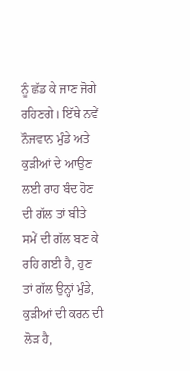ਨੂੰ ਛੱਡ ਕੇ ਜਾਣ ਜੋਗੇ ਰਹਿਣਗੇ। ਇੱਥੇ ਨਵੇਂ ਨੌਜਵਾਨ ਮੁੰਡੇ ਅਤੇ ਕੁੜੀਆਂ ਦੇ ਆਉਣ ਲਈ ਰਾਹ ਬੰਦ ਹੋਣ ਦੀ ਗੱਲ ਤਾਂ ਬੀਤੇ ਸਮੇਂ ਦੀ ਗੱਲ ਬਣ ਕੇ ਰਹਿ ਗਈ ਹੈ, ਹੁਣ ਤਾਂ ਗੱਲ ਉਨ੍ਹਾਂ ਮੁੰਡੇ, ਕੁੜੀਆਂ ਦੀ ਕਰਨ ਦੀ ਲੋੜ ਹੈ,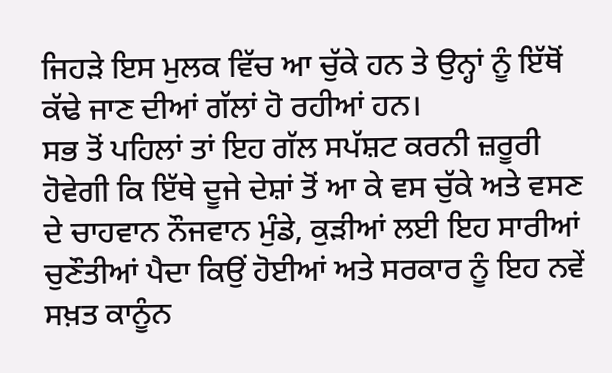ਜਿਹੜੇ ਇਸ ਮੁਲਕ ਵਿੱਚ ਆ ਚੁੱਕੇ ਹਨ ਤੇ ਉਨ੍ਹਾਂ ਨੂੰ ਇੱਥੋਂ ਕੱਢੇ ਜਾਣ ਦੀਆਂ ਗੱਲਾਂ ਹੋ ਰਹੀਆਂ ਹਨ।
ਸਭ ਤੋਂ ਪਹਿਲਾਂ ਤਾਂ ਇਹ ਗੱਲ ਸਪੱਸ਼ਟ ਕਰਨੀ ਜ਼ਰੂਰੀ ਹੋਵੇਗੀ ਕਿ ਇੱਥੇ ਦੂਜੇ ਦੇਸ਼ਾਂ ਤੋਂ ਆ ਕੇ ਵਸ ਚੁੱਕੇ ਅਤੇ ਵਸਣ ਦੇ ਚਾਹਵਾਨ ਨੌਜਵਾਨ ਮੁੰਡੇ, ਕੁੜੀਆਂ ਲਈ ਇਹ ਸਾਰੀਆਂ ਚੁਣੌਤੀਆਂ ਪੈਦਾ ਕਿਉਂ ਹੋਈਆਂ ਅਤੇ ਸਰਕਾਰ ਨੂੰ ਇਹ ਨਵੇਂ ਸਖ਼ਤ ਕਾਨੂੰਨ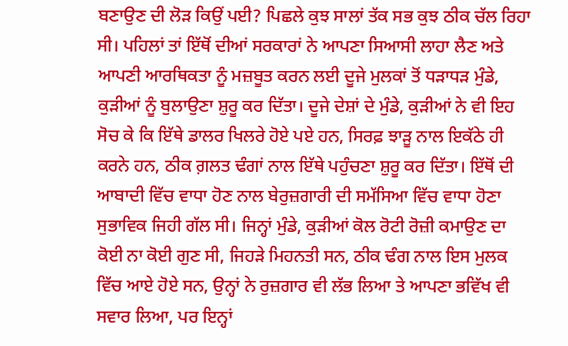ਬਣਾਉਣ ਦੀ ਲੋੜ ਕਿਉਂ ਪਈ? ਪਿਛਲੇ ਕੁਝ ਸਾਲਾਂ ਤੱਕ ਸਭ ਕੁਝ ਠੀਕ ਚੱਲ ਰਿਹਾ ਸੀ। ਪਹਿਲਾਂ ਤਾਂ ਇੱਥੋਂ ਦੀਆਂ ਸਰਕਾਰਾਂ ਨੇ ਆਪਣਾ ਸਿਆਸੀ ਲਾਹਾ ਲੈਣ ਅਤੇ ਆਪਣੀ ਆਰਥਿਕਤਾ ਨੂੰ ਮਜ਼ਬੂਤ ਕਰਨ ਲਈ ਦੂਜੇ ਮੁਲਕਾਂ ਤੋਂ ਧੜਾਧੜ ਮੁੰਡੇ, ਕੁੜੀਆਂ ਨੂੰ ਬੁਲਾਉਣਾ ਸ਼ੁਰੂ ਕਰ ਦਿੱਤਾ। ਦੂਜੇ ਦੇਸ਼ਾਂ ਦੇ ਮੁੰਡੇ, ਕੁੜੀਆਂ ਨੇ ਵੀ ਇਹ ਸੋਚ ਕੇ ਕਿ ਇੱਥੇ ਡਾਲਰ ਖਿਲਰੇ ਹੋਏ ਪਏ ਹਨ, ਸਿਰਫ਼ ਝਾੜੂ ਨਾਲ ਇਕੱਠੇ ਹੀ ਕਰਨੇ ਹਨ, ਠੀਕ ਗ਼ਲਤ ਢੰਗਾਂ ਨਾਲ ਇੱਥੇ ਪਹੁੰਚਣਾ ਸ਼ੁਰੂ ਕਰ ਦਿੱਤਾ। ਇੱਥੋਂ ਦੀ ਆਬਾਦੀ ਵਿੱਚ ਵਾਧਾ ਹੋਣ ਨਾਲ ਬੇਰੁਜ਼ਗਾਰੀ ਦੀ ਸਮੱਸਿਆ ਵਿੱਚ ਵਾਧਾ ਹੋਣਾ ਸੁਭਾਵਿਕ ਜਿਹੀ ਗੱਲ ਸੀ। ਜਿਨ੍ਹਾਂ ਮੁੰਡੇ, ਕੁੜੀਆਂ ਕੋਲ ਰੋਟੀ ਰੋਜ਼ੀ ਕਮਾਉਣ ਦਾ ਕੋਈ ਨਾ ਕੋਈ ਗੁਣ ਸੀ, ਜਿਹੜੇ ਮਿਹਨਤੀ ਸਨ, ਠੀਕ ਢੰਗ ਨਾਲ ਇਸ ਮੁਲਕ ਵਿੱਚ ਆਏ ਹੋਏ ਸਨ, ਉਨ੍ਹਾਂ ਨੇ ਰੁਜ਼ਗਾਰ ਵੀ ਲੱਭ ਲਿਆ ਤੇ ਆਪਣਾ ਭਵਿੱਖ ਵੀ ਸਵਾਰ ਲਿਆ, ਪਰ ਇਨ੍ਹਾਂ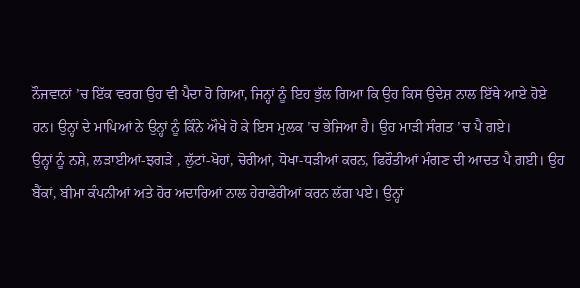ਨੌਜਵਾਨਾਂ ’ਚ ਇੱਕ ਵਰਗ ਉਹ ਵੀ ਪੈਦਾ ਹੋ ਗਿਆ, ਜਿਨ੍ਹਾਂ ਨੂੰ ਇਹ ਭੁੱਲ ਗਿਆ ਕਿ ਉਹ ਕਿਸ ਉਦੇਸ਼ ਨਾਲ ਇੱਥੇ ਆਏ ਹੋਏ ਹਨ। ਉਨ੍ਹਾਂ ਦੇ ਮਾਪਿਆਂ ਨੇ ਉਨ੍ਹਾਂ ਨੂੰ ਕਿੰਨੇ ਔਖੇ ਹੋ ਕੇ ਇਸ ਮੁਲਕ ’ਚ ਭੇਜਿਆ ਹੈ। ਉਹ ਮਾੜੀ ਸੰਗਤ ’ਚ ਪੈ ਗਏ।
ਉਨ੍ਹਾਂ ਨੂੰ ਨਸ਼ੇ, ਲੜਾਈਆਂ-ਝਗੜੇ , ਲੁੱਟਾਂ-ਖੋਹਾਂ, ਚੋਰੀਆਂ, ਧੋਖਾ-ਧੜੀਆਂ ਕਰਨ, ਫਿਰੌਤੀਆਂ ਮੰਗਣ ਦੀ ਆਦਤ ਪੈ ਗਈ। ਉਹ ਬੈਂਕਾਂ, ਬੀਮਾ ਕੰਪਨੀਆਂ ਅਤੇ ਹੋਰ ਅਦਾਰਿਆਂ ਨਾਲ ਹੇਰਾਫੇਰੀਆਂ ਕਰਨ ਲੱਗ ਪਏ। ਉਨ੍ਹਾਂ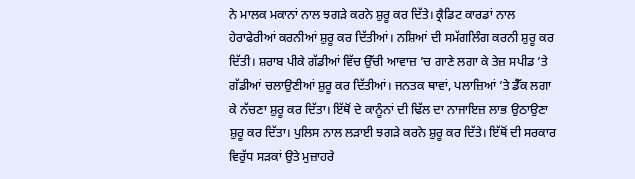ਨੇ ਮਾਲਕ ਮਕਾਨਾਂ ਨਾਲ ਝਗੜੇ ਕਰਨੇ ਸ਼ੁਰੂ ਕਰ ਦਿੱਤੇ। ਕ੍ਰੈਡਿਟ ਕਾਰਡਾਂ ਨਾਲ ਹੇਰਾਫੇਰੀਆਂ ਕਰਨੀਆਂ ਸ਼ੁਰੂ ਕਰ ਦਿੱਤੀਆਂ। ਨਸ਼ਿਆਂ ਦੀ ਸਮੱਗਲਿੰਗ ਕਰਨੀ ਸ਼ੁਰੂ ਕਰ ਦਿੱਤੀ। ਸ਼ਰਾਬ ਪੀਕੇ ਗੱਡੀਆਂ ਵਿੱਚ ਉੱਚੀ ਆਵਾਜ਼ ’ਚ ਗਾਣੇ ਲਗਾ ਕੇ ਤੇਜ਼ ਸਪੀਡ ’ਤੇ ਗੱਡੀਆਂ ਚਲਾਉਣੀਆਂ ਸ਼ੁਰੂ ਕਰ ਦਿੱਤੀਆਂ। ਜਨਤਕ ਥਾਵਾਂ, ਪਲਾਜ਼ਿਆਂ ’ਤੇ ਡੈੱਕ ਲਗਾ ਕੇ ਨੱਚਣਾ ਸ਼ੁਰੂ ਕਰ ਦਿੱਤਾ। ਇੱਥੋਂ ਦੇ ਕਾਨੂੰਨਾਂ ਦੀ ਢਿੱਲ ਦਾ ਨਾਜਾਇਜ਼ ਲਾਭ ਉਠਾਉਣਾ ਸ਼ੁਰੂ ਕਰ ਦਿੱਤਾ। ਪੁਲਿਸ ਨਾਲ ਲੜਾਈ ਝਗੜੇ ਕਰਨੇ ਸ਼ੁਰੂ ਕਰ ਦਿੱਤੇ। ਇੱਥੋਂ ਦੀ ਸਰਕਾਰ ਵਿਰੁੱਧ ਸੜਕਾਂ ਉਤੇ ਮੁਜ਼ਾਹਰੇ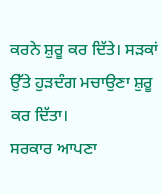ਕਰਨੇ ਸ਼ੁਰੂ ਕਰ ਦਿੱਤੇ। ਸੜਕਾਂ ਉੱਤੇ ਹੁੜਦੰਗ ਮਚਾਉਣਾ ਸ਼ੁਰੂ ਕਰ ਦਿੱਤਾ।
ਸਰਕਾਰ ਆਪਣਾ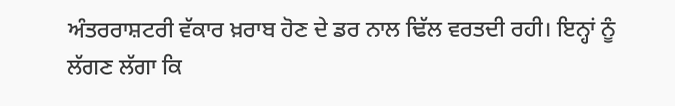ਅੰਤਰਰਾਸ਼ਟਰੀ ਵੱਕਾਰ ਖ਼ਰਾਬ ਹੋਣ ਦੇ ਡਰ ਨਾਲ ਢਿੱਲ ਵਰਤਦੀ ਰਹੀ। ਇਨ੍ਹਾਂ ਨੂੰ ਲੱਗਣ ਲੱਗਾ ਕਿ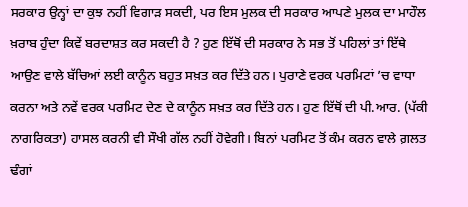ਸਰਕਾਰ ਉਨ੍ਹਾਂ ਦਾ ਕੁਝ ਨਹੀਂ ਵਿਗਾੜ ਸਕਦੀ, ਪਰ ਇਸ ਮੁਲਕ ਦੀ ਸਰਕਾਰ ਆਪਣੇ ਮੁਲਕ ਦਾ ਮਾਹੌਲ ਖ਼ਰਾਬ ਹੁੰਦਾ ਕਿਵੇਂ ਬਰਦਾਸ਼ਤ ਕਰ ਸਕਦੀ ਹੈ ? ਹੁਣ ਇੱਥੋਂ ਦੀ ਸਰਕਾਰ ਨੇ ਸਭ ਤੋਂ ਪਹਿਲਾਂ ਤਾਂ ਇੱਥੇ ਆਉਣ ਵਾਲੇ ਬੱਚਿਆਂ ਲਈ ਕਾਨੂੰਨ ਬਹੁਤ ਸਖ਼ਤ ਕਰ ਦਿੱਤੇ ਹਨ। ਪੁਰਾਣੇ ਵਰਕ ਪਰਮਿਟਾਂ ’ਚ ਵਾਧਾ ਕਰਨਾ ਅਤੇ ਨਵੇਂ ਵਰਕ ਪਰਮਿਟ ਦੇਣ ਦੇ ਕਾਨੂੰਨ ਸਖ਼ਤ ਕਰ ਦਿੱਤੇ ਹਨ। ਹੁਣ ਇੱਥੋਂ ਦੀ ਪੀ.ਆਰ. (ਪੱਕੀ ਨਾਗਰਿਕਤਾ) ਹਾਸਲ ਕਰਨੀ ਵੀ ਸੌਖੀ ਗੱਲ ਨਹੀਂ ਹੋਵੇਗੀ। ਬਿਨਾਂ ਪਰਮਿਟ ਤੋਂ ਕੰਮ ਕਰਨ ਵਾਲੇ ਗ਼ਲਤ ਢੰਗਾਂ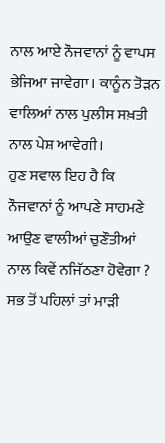ਨਾਲ ਆਏ ਨੌਜਵਾਨਾਂ ਨੂੰ ਵਾਪਸ ਭੇਜਿਆ ਜਾਵੇਗਾ। ਕਾਨੂੰਨ ਤੋੜਨ ਵਾਲਿਆਂ ਨਾਲ ਪੁਲੀਸ ਸਖ਼ਤੀ ਨਾਲ ਪੇਸ਼ ਆਵੇਗੀ।
ਹੁਣ ਸਵਾਲ ਇਹ ਹੈ ਕਿ ਨੌਜਵਾਨਾਂ ਨੂੰ ਆਪਣੇ ਸਾਹਮਣੇ ਆਉਣ ਵਾਲੀਆਂ ਚੁਣੌਤੀਆਂ ਨਾਲ ਕਿਵੇਂ ਨਜਿੱਠਣਾ ਹੋਵੇਗਾ ? ਸਭ ਤੋਂ ਪਹਿਲਾਂ ਤਾਂ ਮਾੜੀ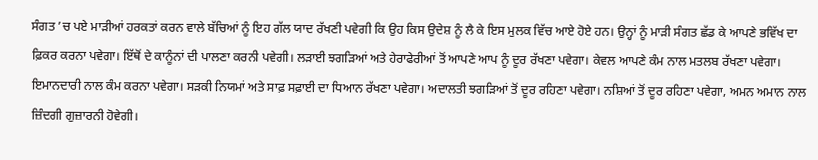ਸੰਗਤ ’ਚ ਪਏ ਮਾੜੀਆਂ ਹਰਕਤਾਂ ਕਰਨ ਵਾਲੇ ਬੱਚਿਆਂ ਨੂੰ ਇਹ ਗੱਲ ਯਾਦ ਰੱਖਣੀ ਪਵੇਗੀ ਕਿ ਉਹ ਕਿਸ ਉਦੇਸ਼ ਨੂੰ ਲੈ ਕੇ ਇਸ ਮੁਲਕ ਵਿੱਚ ਆਏ ਹੋਏ ਹਨ। ਉਨ੍ਹਾਂ ਨੂੰ ਮਾੜੀ ਸੰਗਤ ਛੱਡ ਕੇ ਆਪਣੇ ਭਵਿੱਖ ਦਾ ਫ਼ਿਕਰ ਕਰਨਾ ਪਵੇਗਾ। ਇੱਥੋਂ ਦੇ ਕਾਨੂੰਨਾਂ ਦੀ ਪਾਲਣਾ ਕਰਨੀ ਪਵੇਗੀ। ਲੜਾਈ ਝਗੜਿਆਂ ਅਤੇ ਹੇਰਾਫੇਰੀਆਂ ਤੋਂ ਆਪਣੇ ਆਪ ਨੂੰ ਦੂਰ ਰੱਖਣਾ ਪਵੇਗਾ। ਕੇਵਲ ਆਪਣੇ ਕੰਮ ਨਾਲ ਮਤਲਬ ਰੱਖਣਾ ਪਵੇਗਾ। ਇਮਾਨਦਾਰੀ ਨਾਲ ਕੰਮ ਕਰਨਾ ਪਵੇਗਾ। ਸੜਕੀ ਨਿਯਮਾਂ ਅਤੇ ਸਾਫ਼ ਸਫ਼ਾਈ ਦਾ ਧਿਆਨ ਰੱਖਣਾ ਪਵੇਗਾ। ਅਦਾਲਤੀ ਝਗੜਿਆਂ ਤੋਂ ਦੂਰ ਰਹਿਣਾ ਪਵੇਗਾ। ਨਸ਼ਿਆਂ ਤੋਂ ਦੂਰ ਰਹਿਣਾ ਪਵੇਗਾ, ਅਮਨ ਅਮਾਨ ਨਾਲ ਜ਼ਿੰਦਗੀ ਗੁਜ਼ਾਰਨੀ ਹੋਵੇਗੀ।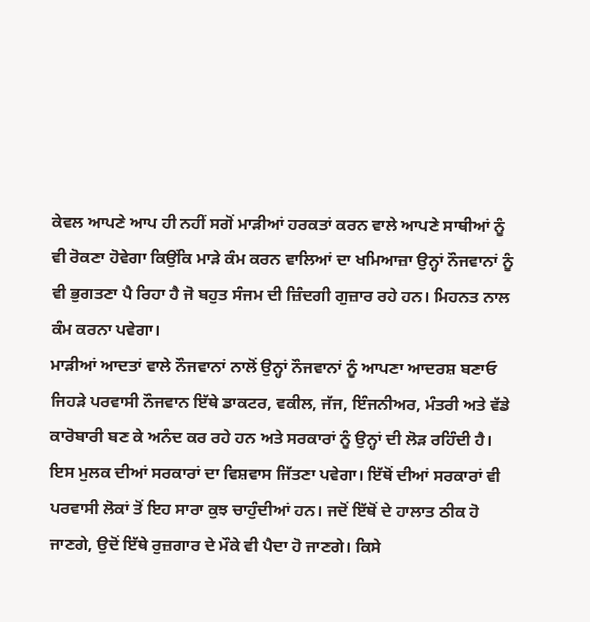ਕੇਵਲ ਆਪਣੇ ਆਪ ਹੀ ਨਹੀਂ ਸਗੋਂ ਮਾੜੀਆਂ ਹਰਕਤਾਂ ਕਰਨ ਵਾਲੇ ਆਪਣੇ ਸਾਥੀਆਂ ਨੂੰ ਵੀ ਰੋਕਣਾ ਹੋਵੇਗਾ ਕਿਉਂਕਿ ਮਾੜੇ ਕੰਮ ਕਰਨ ਵਾਲਿਆਂ ਦਾ ਖਮਿਆਜ਼ਾ ਉਨ੍ਹਾਂ ਨੌਜਵਾਨਾਂ ਨੂੰ ਵੀ ਭੁਗਤਣਾ ਪੈ ਰਿਹਾ ਹੈ ਜੋ ਬਹੁਤ ਸੰਜਮ ਦੀ ਜ਼ਿੰਦਗੀ ਗੁਜ਼ਾਰ ਰਹੇ ਹਨ। ਮਿਹਨਤ ਨਾਲ ਕੰਮ ਕਰਨਾ ਪਵੇਗਾ।
ਮਾੜੀਆਂ ਆਦਤਾਂ ਵਾਲੇ ਨੌਜਵਾਨਾਂ ਨਾਲੋਂ ਉਨ੍ਹਾਂ ਨੌਜਵਾਨਾਂ ਨੂੰ ਆਪਣਾ ਆਦਰਸ਼ ਬਣਾਓ ਜਿਹੜੇ ਪਰਵਾਸੀ ਨੌਜਵਾਨ ਇੱਥੇ ਡਾਕਟਰ, ਵਕੀਲ, ਜੱਜ, ਇੰਜਨੀਅਰ, ਮੰਤਰੀ ਅਤੇ ਵੱਡੇ ਕਾਰੋਬਾਰੀ ਬਣ ਕੇ ਅਨੰਦ ਕਰ ਰਹੇ ਹਨ ਅਤੇ ਸਰਕਾਰਾਂ ਨੂੰ ਉਨ੍ਹਾਂ ਦੀ ਲੋੜ ਰਹਿੰਦੀ ਹੈ। ਇਸ ਮੁਲਕ ਦੀਆਂ ਸਰਕਾਰਾਂ ਦਾ ਵਿਸ਼ਵਾਸ ਜਿੱਤਣਾ ਪਵੇਗਾ। ਇੱਥੋਂ ਦੀਆਂ ਸਰਕਾਰਾਂ ਵੀ ਪਰਵਾਸੀ ਲੋਕਾਂ ਤੋਂ ਇਹ ਸਾਰਾ ਕੁਝ ਚਾਹੁੰਦੀਆਂ ਹਨ। ਜਦੋਂ ਇੱਥੋਂ ਦੇ ਹਾਲਾਤ ਠੀਕ ਹੋ ਜਾਣਗੇ, ਉਦੋਂ ਇੱਥੇ ਰੁਜ਼ਗਾਰ ਦੇ ਮੌਕੇ ਵੀ ਪੈਦਾ ਹੋ ਜਾਣਗੇ। ਕਿਸੇ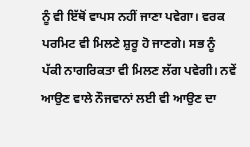ਨੂੰ ਵੀ ਇੱਥੋਂ ਵਾਪਸ ਨਹੀਂ ਜਾਣਾ ਪਵੇਗਾ। ਵਰਕ ਪਰਮਿਟ ਵੀ ਮਿਲਣੇ ਸ਼ੁਰੂ ਹੋ ਜਾਣਗੇ। ਸਭ ਨੂੰ ਪੱਕੀ ਨਾਗਰਿਕਤਾ ਵੀ ਮਿਲਣ ਲੱਗ ਪਵੇਗੀ। ਨਵੇਂ ਆਉਣ ਵਾਲੇ ਨੌਜਵਾਨਾਂ ਲਈ ਵੀ ਆਉਣ ਦਾ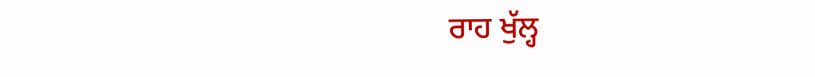ਰਾਹ ਖੁੱਲ੍ਹ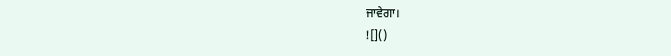ਜਾਵੇਗਾ।
![]()